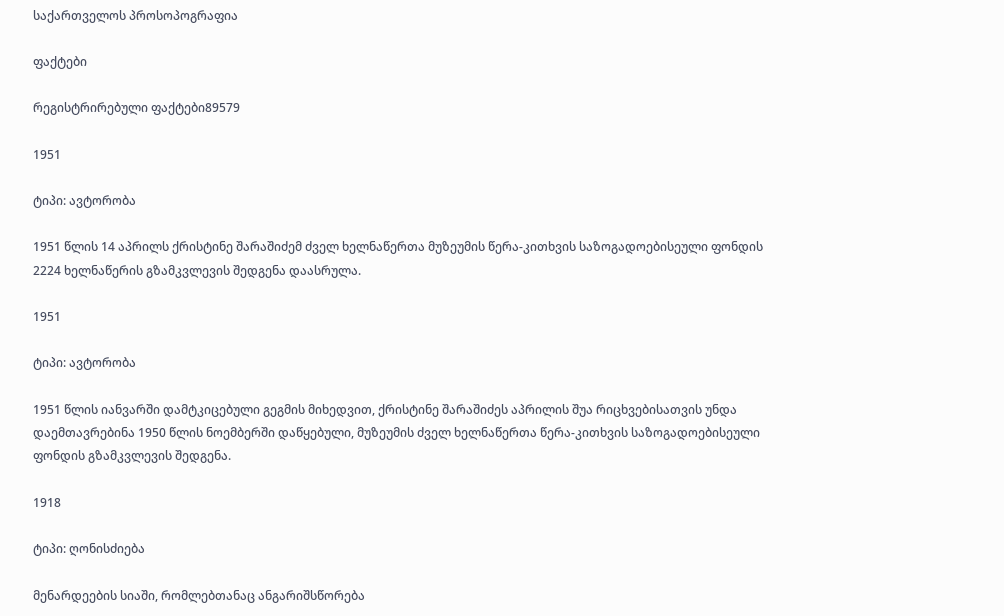საქართველოს პროსოპოგრაფია

ფაქტები

რეგისტრირებული ფაქტები89579

1951

ტიპი: ავტორობა

1951 წლის 14 აპრილს ქრისტინე შარაშიძემ ძველ ხელნაწერთა მუზეუმის წერა-კითხვის საზოგადოებისეული ფონდის 2224 ხელნაწერის გზამკვლევის შედგენა დაასრულა.

1951

ტიპი: ავტორობა

1951 წლის იანვარში დამტკიცებული გეგმის მიხედვით, ქრისტინე შარაშიძეს აპრილის შუა რიცხვებისათვის უნდა დაემთავრებინა 1950 წლის ნოემბერში დაწყებული, მუზეუმის ძველ ხელნაწერთა წერა-კითხვის საზოგადოებისეული ფონდის გზამკვლევის შედგენა.

1918

ტიპი: ღონისძიება

მენარდეების სიაში, რომლებთანაც ანგარიშსწორება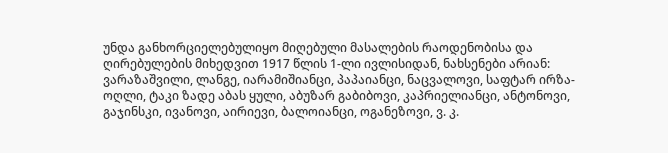უნდა განხორციელებულიყო მიღებული მასალების რაოდენობისა და ღირებულების მიხედვით 1917 წლის 1-ლი ივლისიდან, ნახსენები არიან: ვარაზაშვილი, ლანგე, იარამიშიანცი, პაპაიანცი, ნაცვალოვი, საფტარ ირზა-ოღლი, ტაკი ზადე აბას ყული, აბუზარ გაბიბოვი, კაპრიელიანცი, ანტონოვი, გაჯინსკი, ივანოვი, აირიევი, ბალოიანცი, ოგანეზოვი, ვ. კ.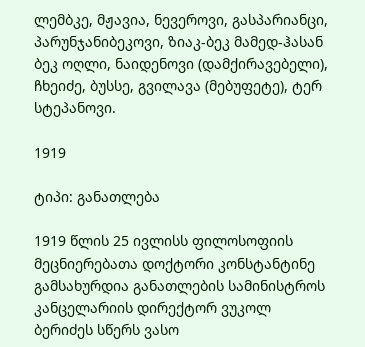ლემბკე, მჟავია, ნევეროვი, გასპარიანცი, პარუნჯანიბეკოვი, ზიაკ-ბეკ მამედ-ჰასან ბეკ ოღლი, ნაიდენოვი (დამქირავებელი), ჩხეიძე, ბუსსე, გვილავა (მებუფეტე), ტერ სტეპანოვი.

1919

ტიპი: განათლება

1919 წლის 25 ივლისს ფილოსოფიის მეცნიერებათა დოქტორი კონსტანტინე გამსახურდია განათლების სამინისტროს კანცელარიის დირექტორ ვუკოლ ბერიძეს სწერს ვასო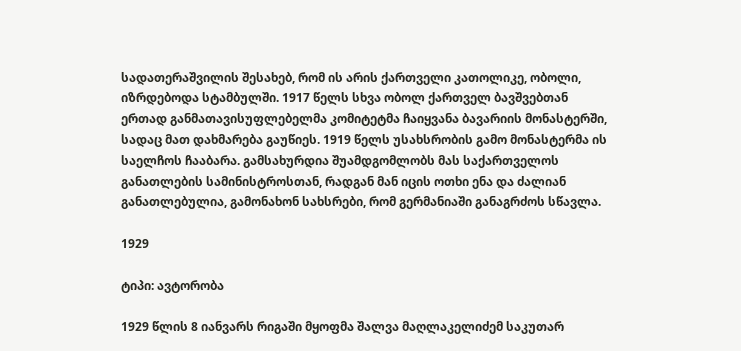სადათერაშვილის შესახებ, რომ ის არის ქართველი კათოლიკე, ობოლი, იზრდებოდა სტამბულში. 1917 წელს სხვა ობოლ ქართველ ბავშვებთან ერთად განმათავისუფლებელმა კომიტეტმა ჩაიყვანა ბავარიის მონასტერში, სადაც მათ დახმარება გაუწიეს. 1919 წელს უსახსრობის გამო მონასტერმა ის საელჩოს ჩააბარა. გამსახურდია შუამდგომლობს მას საქართველოს განათლების სამინისტროსთან, რადგან მან იცის ოთხი ენა და ძალიან განათლებულია, გამონახონ სახსრები, რომ გერმანიაში განაგრძოს სწავლა.

1929

ტიპი: ავტორობა

1929 წლის 8 იანვარს რიგაში მყოფმა შალვა მაღლაკელიძემ საკუთარ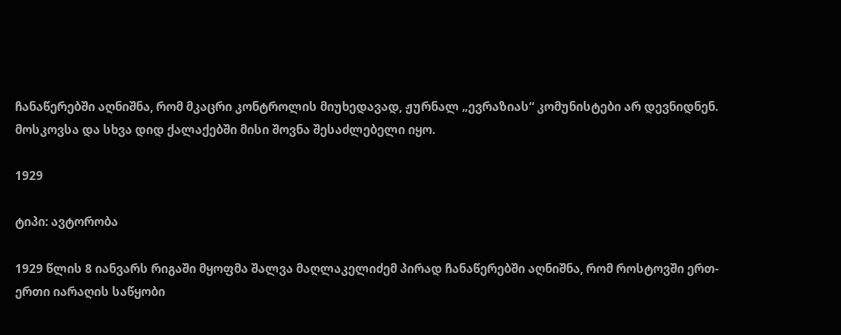ჩანაწერებში აღნიშნა, რომ მკაცრი კონტროლის მიუხედავად, ჟურნალ „ევრაზიას“ კომუნისტები არ დევნიდნენ. მოსკოვსა და სხვა დიდ ქალაქებში მისი შოვნა შესაძლებელი იყო.

1929

ტიპი: ავტორობა

1929 წლის 8 იანვარს რიგაში მყოფმა შალვა მაღლაკელიძემ პირად ჩანაწერებში აღნიშნა, რომ როსტოვში ერთ-ერთი იარაღის საწყობი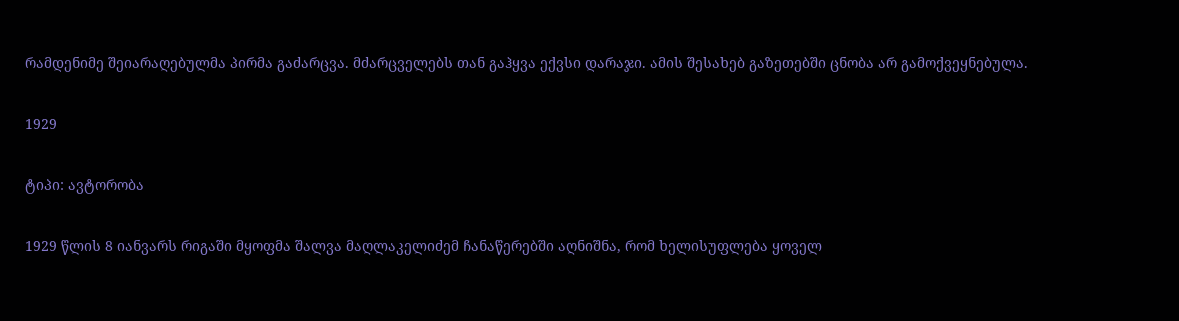რამდენიმე შეიარაღებულმა პირმა გაძარცვა. მძარცველებს თან გაჰყვა ექვსი დარაჯი. ამის შესახებ გაზეთებში ცნობა არ გამოქვეყნებულა.

1929

ტიპი: ავტორობა

1929 წლის 8 იანვარს რიგაში მყოფმა შალვა მაღლაკელიძემ ჩანაწერებში აღნიშნა, რომ ხელისუფლება ყოველ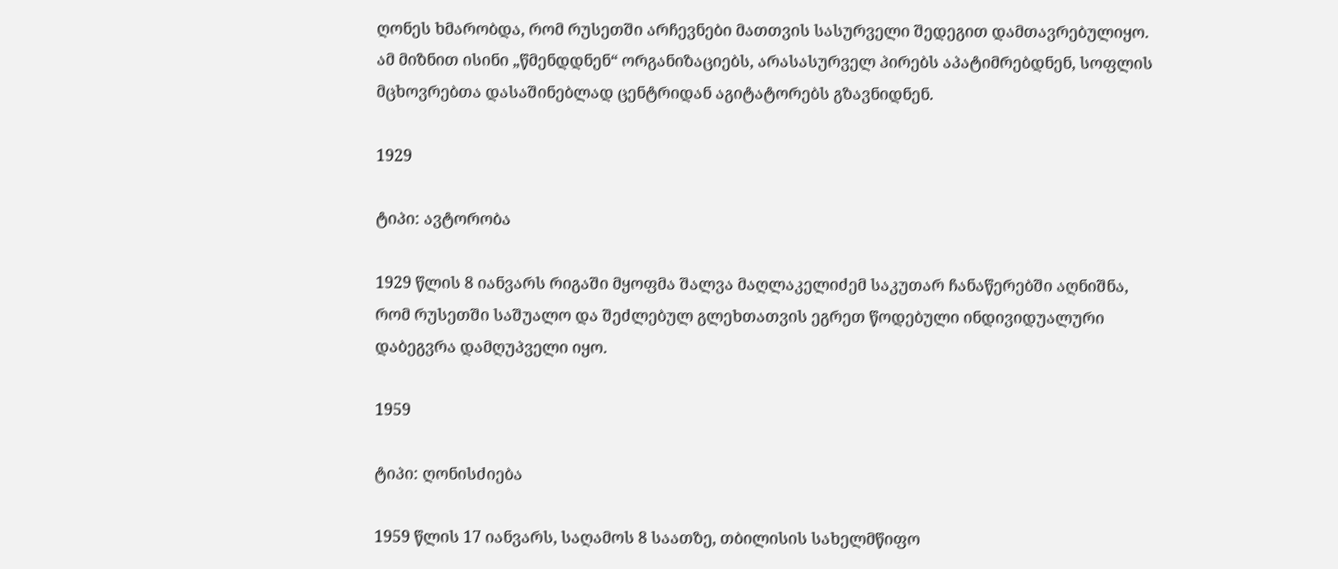ღონეს ხმარობდა, რომ რუსეთში არჩევნები მათთვის სასურველი შედეგით დამთავრებულიყო. ამ მიზნით ისინი „წმენდდნენ“ ორგანიზაციებს, არასასურველ პირებს აპატიმრებდნენ, სოფლის მცხოვრებთა დასაშინებლად ცენტრიდან აგიტატორებს გზავნიდნენ.

1929

ტიპი: ავტორობა

1929 წლის 8 იანვარს რიგაში მყოფმა შალვა მაღლაკელიძემ საკუთარ ჩანაწერებში აღნიშნა, რომ რუსეთში საშუალო და შეძლებულ გლეხთათვის ეგრეთ წოდებული ინდივიდუალური დაბეგვრა დამღუპველი იყო.

1959

ტიპი: ღონისძიება

1959 წლის 17 იანვარს, საღამოს 8 საათზე, თბილისის სახელმწიფო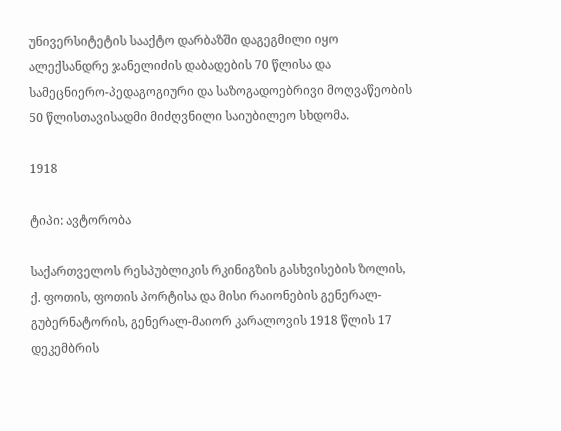უნივერსიტეტის სააქტო დარბაზში დაგეგმილი იყო ალექსანდრე ჯანელიძის დაბადების 70 წლისა და სამეცნიერო-პედაგოგიური და საზოგადოებრივი მოღვაწეობის 50 წლისთავისადმი მიძღვნილი საიუბილეო სხდომა.

1918

ტიპი: ავტორობა

საქართველოს რესპუბლიკის რკინიგზის გასხვისების ზოლის, ქ. ფოთის, ფოთის პორტისა და მისი რაიონების გენერალ-გუბერნატორის, გენერალ-მაიორ კარალოვის 1918 წლის 17 დეკემბრის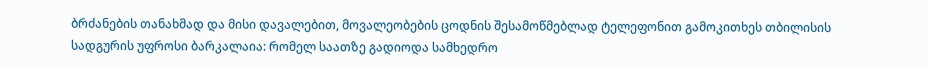ბრძანების თანახმად და მისი დავალებით, მოვალეობების ცოდნის შესამოწმებლად ტელეფონით გამოკითხეს თბილისის სადგურის უფროსი ბარკალაია: რომელ საათზე გადიოდა სამხედრო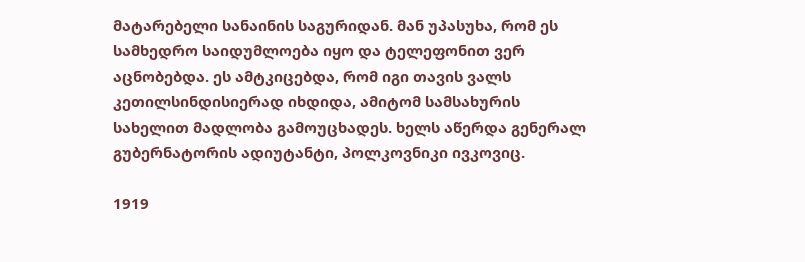მატარებელი სანაინის საგურიდან. მან უპასუხა, რომ ეს სამხედრო საიდუმლოება იყო და ტელეფონით ვერ აცნობებდა. ეს ამტკიცებდა, რომ იგი თავის ვალს კეთილსინდისიერად იხდიდა, ამიტომ სამსახურის სახელით მადლობა გამოუცხადეს. ხელს აწერდა გენერალ გუბერნატორის ადიუტანტი, პოლკოვნიკი ივკოვიც.

1919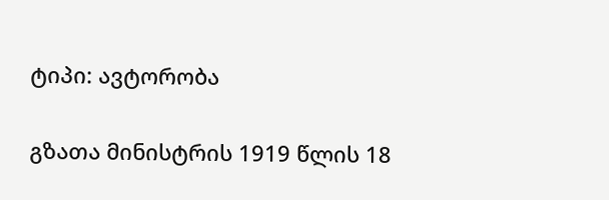ტიპი: ავტორობა

გზათა მინისტრის 1919 წლის 18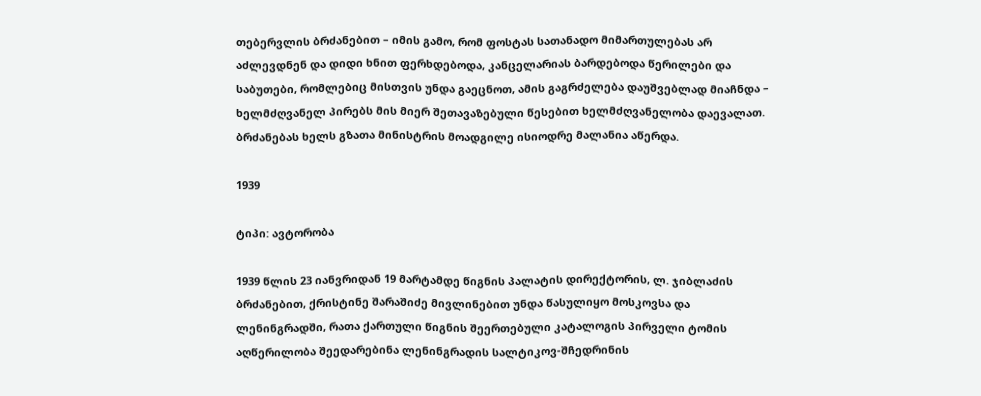თებერვლის ბრძანებით – იმის გამო, რომ ფოსტას სათანადო მიმართულებას არ აძლევდნენ და დიდი ხნით ფერხდებოდა, კანცელარიას ბარდებოდა წერილები და საბუთები, რომლებიც მისთვის უნდა გაეცნოთ, ამის გაგრძელება დაუშვებლად მიაჩნდა – ხელმძღვანელ პირებს მის მიერ შეთავაზებული წესებით ხელმძღვანელობა დაევალათ. ბრძანებას ხელს გზათა მინისტრის მოადგილე ისიოდრე მალანია აწერდა.

1939

ტიპი: ავტორობა

1939 წლის 23 იანვრიდან 19 მარტამდე წიგნის პალატის დირექტორის, ლ. ჯიბლაძის ბრძანებით, ქრისტინე შარაშიძე მივლინებით უნდა წასულიყო მოსკოვსა და ლენინგრადში, რათა ქართული წიგნის შეერთებული კატალოგის პირველი ტომის აღწერილობა შეედარებინა ლენინგრადის სალტიკოვ-შჩედრინის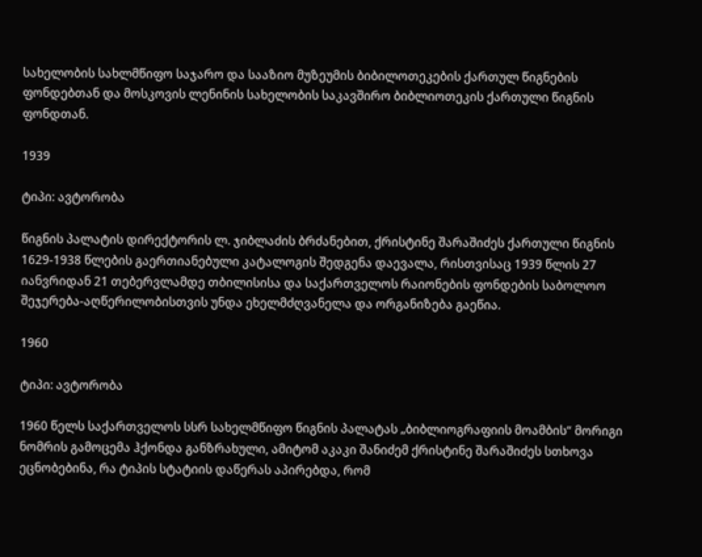სახელობის სახლმწიფო საჯარო და სააზიო მუზეუმის ბიბილოთეკების ქართულ წიგნების ფონდებთან და მოსკოვის ლენინის სახელობის საკავშირო ბიბლიოთეკის ქართული წიგნის ფონდთან.

1939

ტიპი: ავტორობა

წიგნის პალატის დირექტორის ლ. ჯიბლაძის ბრძანებით, ქრისტინე შარაშიძეს ქართული წიგნის 1629-1938 წლების გაერთიანებული კატალოგის შედგენა დაევალა, რისთვისაც 1939 წლის 27 იანვრიდან 21 თებერვლამდე თბილისისა და საქართველოს რაიონების ფონდების საბოლოო შეჯერება-აღწერილობისთვის უნდა ეხელმძღვანელა და ორგანიზება გაეწია.

1960

ტიპი: ავტორობა

1960 წელს საქართველოს სსრ სახელმწიფო წიგნის პალატას „ბიბლიოგრაფიის მოამბის“ მორიგი ნომრის გამოცემა ჰქონდა განზრახული, ამიტომ აკაკი შანიძემ ქრისტინე შარაშიძეს სთხოვა ეცნობებინა, რა ტიპის სტატიის დაწერას აპირებდა, რომ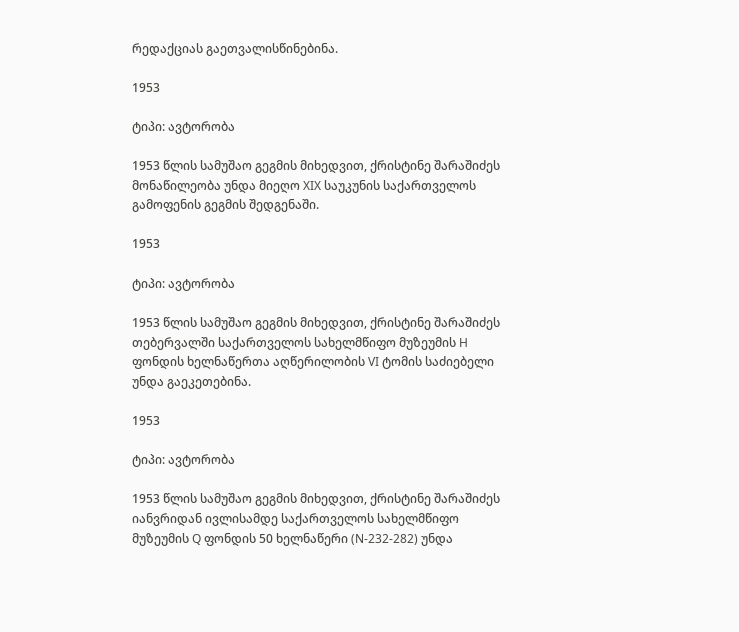რედაქციას გაეთვალისწინებინა.

1953

ტიპი: ავტორობა

1953 წლის სამუშაო გეგმის მიხედვით, ქრისტინე შარაშიძეს მონაწილეობა უნდა მიეღო XIX საუკუნის საქართველოს გამოფენის გეგმის შედგენაში.

1953

ტიპი: ავტორობა

1953 წლის სამუშაო გეგმის მიხედვით, ქრისტინე შარაშიძეს თებერვალში საქართველოს სახელმწიფო მუზეუმის H ფონდის ხელნაწერთა აღწერილობის VI ტომის საძიებელი უნდა გაეკეთებინა.

1953

ტიპი: ავტორობა

1953 წლის სამუშაო გეგმის მიხედვით, ქრისტინე შარაშიძეს იანვრიდან ივლისამდე საქართველოს სახელმწიფო მუზეუმის Q ფონდის 50 ხელნაწერი (N-232-282) უნდა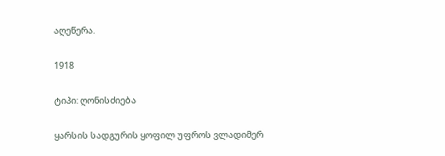აღეწერა.

1918

ტიპი: ღონისძიება

ყარსის სადგურის ყოფილ უფროს ვლადიმერ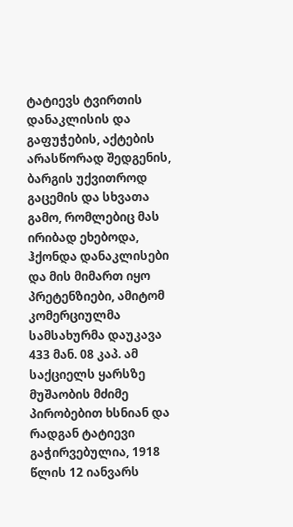ტატიევს ტვირთის დანაკლისის და გაფუჭების, აქტების არასწორად შედგენის, ბარგის უქვითროდ გაცემის და სხვათა გამო, რომლებიც მას ირიბად ეხებოდა, ჰქონდა დანაკლისები და მის მიმართ იყო პრეტენზიები, ამიტომ კომერციულმა სამსახურმა დაუკავა 433 მან. 08 კაპ. ამ საქციელს ყარსზე მუშაობის მძიმე პირობებით ხსნიან და რადგან ტატიევი გაჭირვებულია, 1918 წლის 12 იანვარს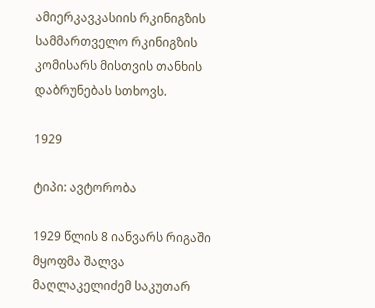ამიერკავკასიის რკინიგზის სამმართველო რკინიგზის კომისარს მისთვის თანხის დაბრუნებას სთხოვს.

1929

ტიპი: ავტორობა

1929 წლის 8 იანვარს რიგაში მყოფმა შალვა მაღლაკელიძემ საკუთარ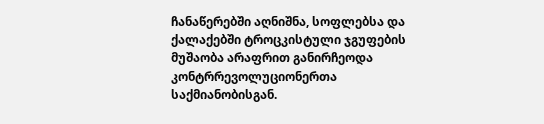ჩანაწერებში აღნიშნა, სოფლებსა და ქალაქებში ტროცკისტული ჯგუფების მუშაობა არაფრით განირჩეოდა კონტრრევოლუციონერთა საქმიანობისგან.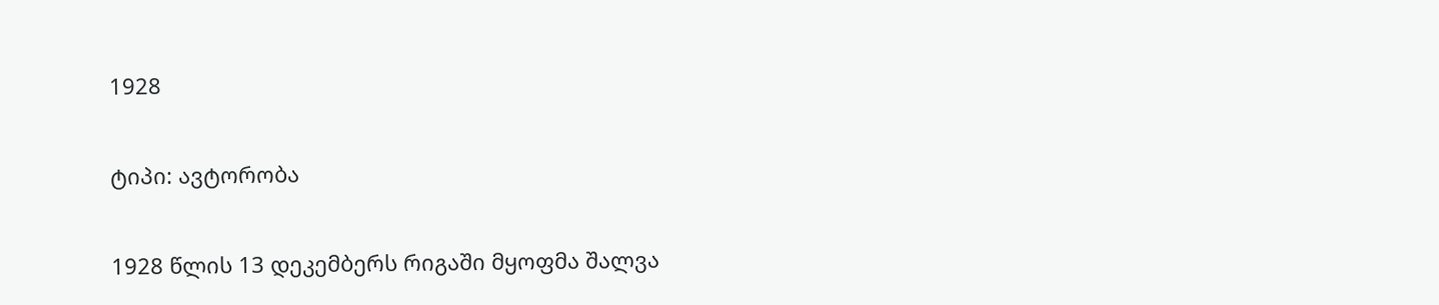1928

ტიპი: ავტორობა

1928 წლის 13 დეკემბერს რიგაში მყოფმა შალვა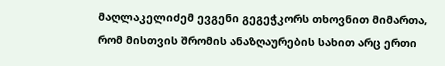მაღლაკელიძემ ევგენი გეგეჭკორს თხოვნით მიმართა, რომ მისთვის შრომის ანაზღაურების სახით არც ერთი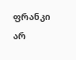ფრანკი არ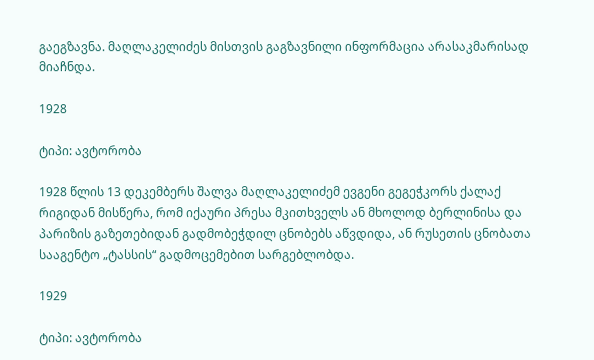გაეგზავნა. მაღლაკელიძეს მისთვის გაგზავნილი ინფორმაცია არასაკმარისად მიაჩნდა.

1928

ტიპი: ავტორობა

1928 წლის 13 დეკემბერს შალვა მაღლაკელიძემ ევგენი გეგეჭკორს ქალაქ რიგიდან მისწერა, რომ იქაური პრესა მკითხველს ან მხოლოდ ბერლინისა და პარიზის გაზეთებიდან გადმობეჭდილ ცნობებს აწვდიდა, ან რუსეთის ცნობათა სააგენტო „ტასსის“ გადმოცემებით სარგებლობდა.

1929

ტიპი: ავტორობა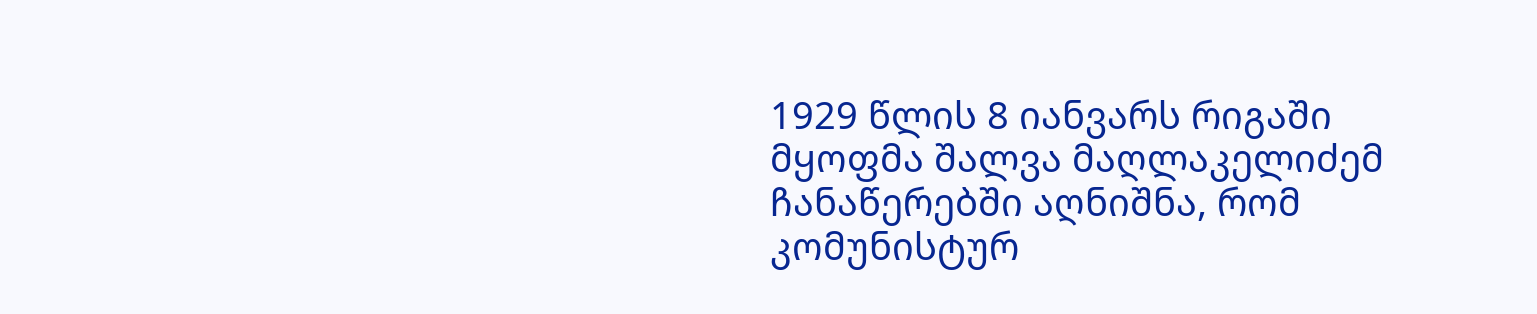1929 წლის 8 იანვარს რიგაში მყოფმა შალვა მაღლაკელიძემ ჩანაწერებში აღნიშნა, რომ კომუნისტურ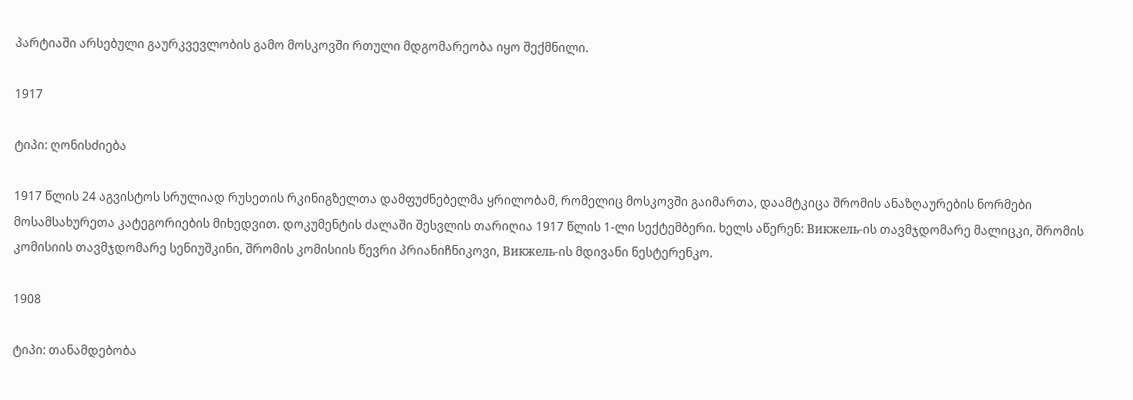პარტიაში არსებული გაურკვევლობის გამო მოსკოვში რთული მდგომარეობა იყო შექმნილი.

1917

ტიპი: ღონისძიება

1917 წლის 24 აგვისტოს სრულიად რუსეთის რკინიგზელთა დამფუძნებელმა ყრილობამ, რომელიც მოსკოვში გაიმართა, დაამტკიცა შრომის ანაზღაურების ნორმები მოსამსახურეთა კატეგორიების მიხედვით. დოკუმენტის ძალაში შესვლის თარიღია 1917 წლის 1-ლი სექტემბერი. ხელს აწერენ: Викжель-ის თავმჯდომარე მალიცკი, შრომის კომისიის თავმჯდომარე სენიუშკინი, შრომის კომისიის წევრი პრიანიჩნიკოვი, Викжель-ის მდივანი ნესტერენკო.

1908

ტიპი: თანამდებობა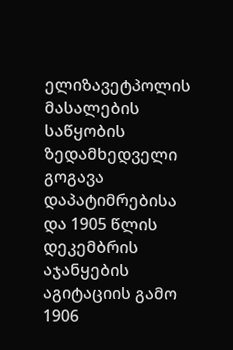ელიზავეტპოლის მასალების საწყობის ზედამხედველი გოგავა დაპატიმრებისა და 1905 წლის დეკემბრის აჯანყების აგიტაციის გამო 1906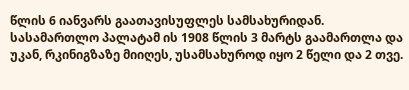წლის 6 იანვარს გაათავისუფლეს სამსახურიდან. სასამართლო პალატამ ის 1908 წლის 3 მარტს გაამართლა და უკან, რკინიგზაზე მიიღეს, უსამსახუროდ იყო 2 წელი და 2 თვე.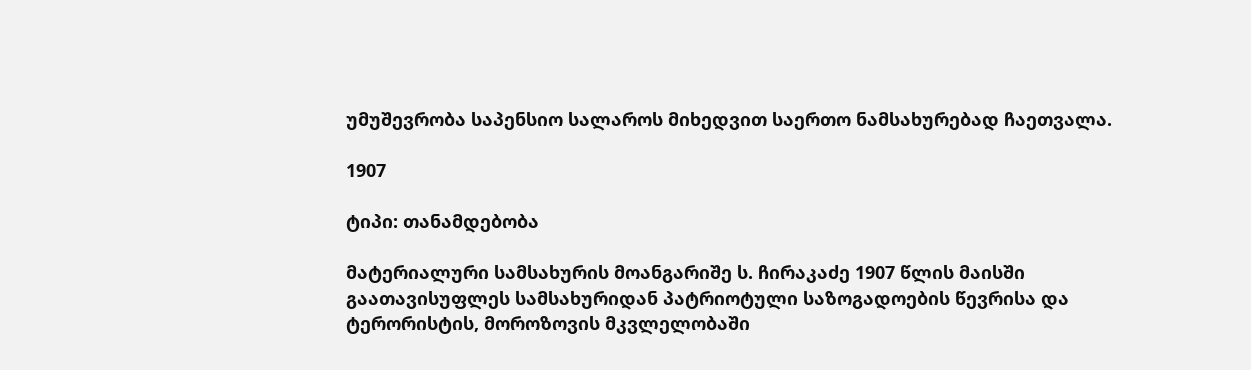უმუშევრობა საპენსიო სალაროს მიხედვით საერთო ნამსახურებად ჩაეთვალა.

1907

ტიპი: თანამდებობა

მატერიალური სამსახურის მოანგარიშე ს. ჩირაკაძე 1907 წლის მაისში გაათავისუფლეს სამსახურიდან პატრიოტული საზოგადოების წევრისა და ტერორისტის, მოროზოვის მკვლელობაში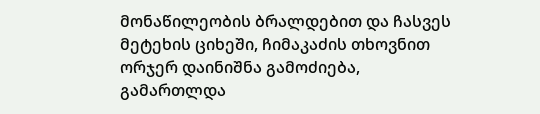მონაწილეობის ბრალდებით და ჩასვეს მეტეხის ციხეში, ჩიმაკაძის თხოვნით ორჯერ დაინიშნა გამოძიება, გამართლდა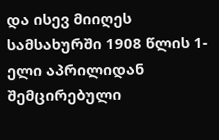და ისევ მიიღეს სამსახურში 1908 წლის 1-ელი აპრილიდან შემცირებული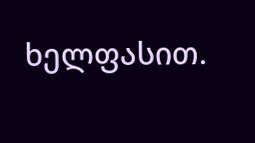ხელფასით.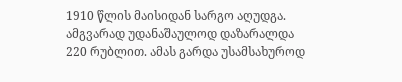1910 წლის მაისიდან სარგო აღუდგა. ამგვარად უდანაშაულოდ დაზარალდა 220 რუბლით. ამას გარდა უსამსახუროდ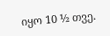იყო 10 ½ თვე.